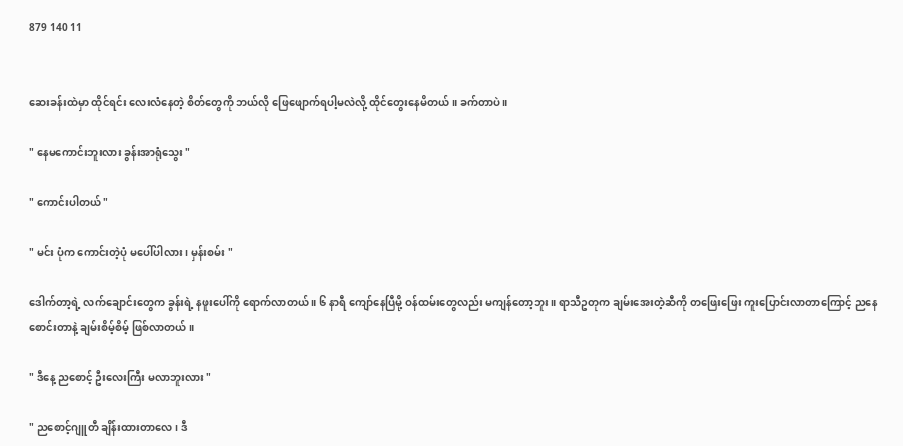879 140 11


ဆေးခန်းထဲမှာ ထိုင်ရင်း လေးလံနေတဲ့ စိတ်တွေကို ဘယ်လို ဖြေဖျောက်ရပါ့မလဲလို့ ထိုင်တွေးနေမိတယ် ။ ခက်တာပဲ ။

" နေမကောင်းဘူးလား ခွန်းအာရုံသွေး "

" ကောင်းပါတယ် "

" မင်း ပုံက ကောင်းတဲ့ပုံ မပေါ်ပါလား ၊ မှန်းစမ်း "

ဒေါက်တာ့ရဲ့ လက်ချောင်းတွေက ခွန်းရဲ့ နဖူးပေါ်ကို ရောက်လာတယ် ။ ၆ နာရီ ကျော်နေပြီမို့ ဝန်ထမ်းတွေလည်း မကျန်တော့ဘူး ။ ရာသီဥတုက ချမ်းအေးတဲ့ဆီကို တဖြေးဖြေး ကူးပြောင်းလာတာကြောင့် ညနေစောင်းတာနဲ့ ချမ်းစိမ့်စိမ့် ဖြစ်လာတယ် ။

" ဒီနေ့ ညစောင့် ဦးလေးကြီး မလာဘူးလား "

" ညစောင့်ဂျူတီ ချိန်းထားတာလေ ၊ ဒီ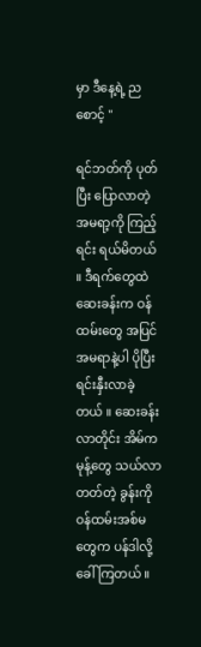မှာ ဒီနေ့ရဲ့ ညစောင့် "

ရင်ဘတ်ကို ပုတ်ပြီး ပြောလာတဲ့ အမရာ့ကို ကြည့်ရင်း ရယ်မိတယ် ။ ဒီရက်တွေထဲ ဆေးခန်းက ဝန်ထမ်းတွေ အပြင် အမရာနဲ့ပါ ပိုပြီး ရင်းနှီးလာခဲ့တယ် ။ ဆေးခန်းလာတိုင်း အိမ်က မုန့်တွေ သယ်လာတတ်တဲ့ ခွန်းကို ဝန်ထမ်းအစ်မတွေက ပန်ဒါလို့ ခေါ်ကြတယ် ။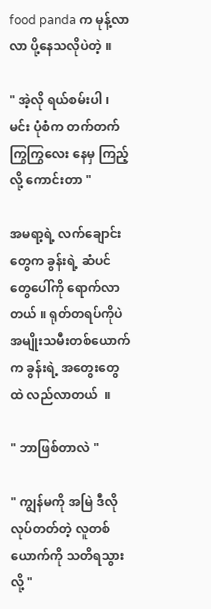food panda က မုန့်လာလာ ပို့နေသလိုပဲတဲ့ ။

" အဲ့လို ရယ်စမ်းပါ ၊ မင်း ပုံစံက တက်တက်ကြွကြွလေး နေမှ ကြည့်လို့ ကောင်းတာ "

အမရာ့ရဲ့ လက်ချောင်းတွေက ခွန်းရဲ့ ဆံပင်တွေပေါ်ကို ရောက်လာတယ် ။ ရုတ်တရပ်ကိုပဲ အမျိုးသမီးတစ်ယောက်က ခွန်းရဲ့ အတွေးတွေထဲ လည်လာတယ်  ။

" ဘာဖြစ်တာလဲ "

" ကျွန်မကို အမြဲ ဒီလိုလုပ်တတ်တဲ့ လူတစ်ယောက်ကို သတိရသွားလို့ "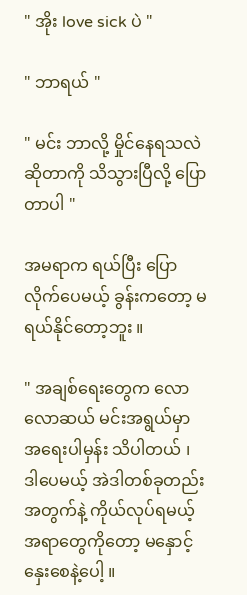" အိုး love sick ပဲ "

" ဘာရယ် "

" မင်း ဘာလို့ မှိုင်နေရသလဲဆိုတာကို သိသွားပြီလို့ ပြောတာပါ "

အမရာက ရယ်ပြီး ပြောလိုက်ပေမယ့် ခွန်းကတော့ မရယ်နိုင်တော့ဘူး ။

" အချစ်ရေးတွေက လောလောဆယ် မင်းအရွယ်မှာ အရေးပါမှန်း သိပါတယ် ၊ ဒါပေမယ့် အဲဒါတစ်ခုတည်းအတွက်နဲ့ ကိုယ်လုပ်ရမယ့် အရာတွေကိုတော့ မနှောင့်နှေးစေနဲ့ပေါ့ ။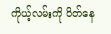ကိုယ့်လမ်းကို ပိတ်နေ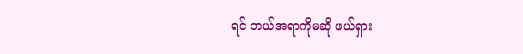ရင် ဘယ်အရာကိုမဆို ဖယ်ရှား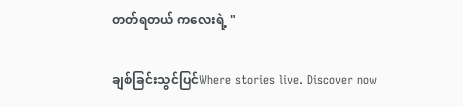တတ်ရတယ် ကလေးရဲ့ "

ချစ်ခြင်းသွင်ပြင်Where stories live. Discover now